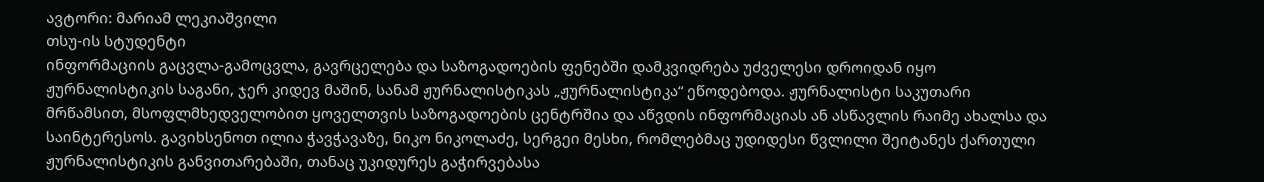ავტორი: მარიამ ლეკიაშვილი
თსუ-ის სტუდენტი
ინფორმაციის გაცვლა-გამოცვლა, გავრცელება და საზოგადოების ფენებში დამკვიდრება უძველესი დროიდან იყო ჟურნალისტიკის საგანი, ჯერ კიდევ მაშინ, სანამ ჟურნალისტიკას „ჟურნალისტიკა“ ეწოდებოდა. ჟურნალისტი საკუთარი მრწამსით, მსოფლმხედველობით ყოველთვის საზოგადოების ცენტრშია და აწვდის ინფორმაციას ან ასწავლის რაიმე ახალსა და საინტერესოს. გავიხსენოთ ილია ჭავჭავაზე, ნიკო ნიკოლაძე, სერგეი მესხი, რომლებმაც უდიდესი წვლილი შეიტანეს ქართული ჟურნალისტიკის განვითარებაში, თანაც უკიდურეს გაჭირვებასა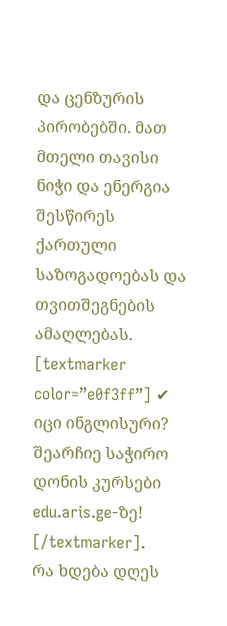და ცენზურის პირობებში. მათ მთელი თავისი ნიჭი და ენერგია შესწირეს ქართული საზოგადოებას და თვითშეგნების ამაღლებას.
[textmarker color=”e0f3ff”] ✔ იცი ინგლისური? შეარჩიე საჭირო დონის კურსები edu.aris.ge-ზე! [/textmarker].
რა ხდება დღეს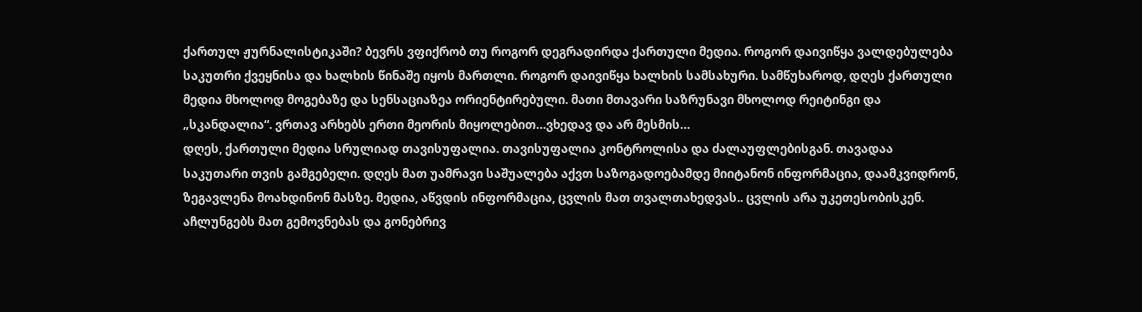ქართულ ჟურნალისტიკაში? ბევრს ვფიქრობ თუ როგორ დეგრადირდა ქართული მედია. როგორ დაივიწყა ვალდებულება საკუთრი ქვეყნისა და ხალხის წინაშე იყოს მართლი. როგორ დაივიწყა ხალხის სამსახური. სამწუხაროდ, დღეს ქართული მედია მხოლოდ მოგებაზე და სენსაციაზეა ორიენტირებული. მათი მთავარი საზრუნავი მხოლოდ რეიტინგი და „სკანდალია“. ვრთავ არხებს ერთი მეორის მიყოლებით…ვხედავ და არ მესმის…
დღეს, ქართული მედია სრულიად თავისუფალია. თავისუფალია კონტროლისა და ძალაუფლებისგან. თავადაა საკუთარი თვის გამგებელი. დღეს მათ უამრავი საშუალება აქვთ საზოგადოებამდე მიიტანონ ინფორმაცია, დაამკვიდრონ, ზეგავლენა მოახდინონ მასზე. მედია, აწვდის ინფორმაცია, ცვლის მათ თვალთახედვას.. ცვლის არა უკეთესობისკენ. აჩლუნგებს მათ გემოვნებას და გონებრივ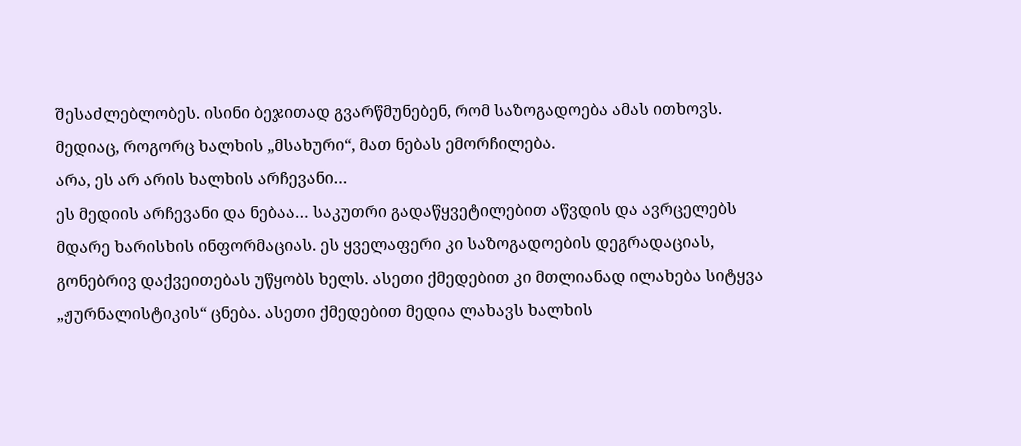შესაძლებლობეს. ისინი ბეჯითად გვარწმუნებენ, რომ საზოგადოება ამას ითხოვს. მედიაც, როგორც ხალხის „მსახური“, მათ ნებას ემორჩილება.
არა, ეს არ არის ხალხის არჩევანი…
ეს მედიის არჩევანი და ნებაა… საკუთრი გადაწყვეტილებით აწვდის და ავრცელებს მდარე ხარისხის ინფორმაციას. ეს ყველაფერი კი საზოგადოების დეგრადაციას, გონებრივ დაქვეითებას უწყობს ხელს. ასეთი ქმედებით კი მთლიანად ილახება სიტყვა „ჟურნალისტიკის“ ცნება. ასეთი ქმედებით მედია ლახავს ხალხის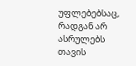უფლებებსაც, რადგან არ ასრულებს თავის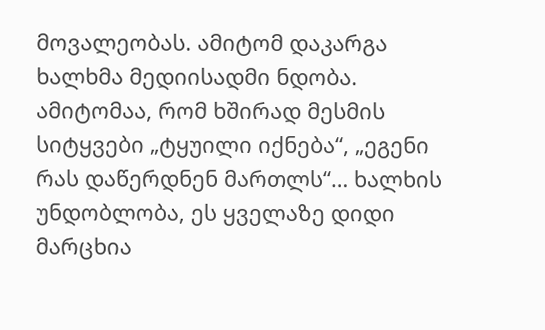მოვალეობას. ამიტომ დაკარგა ხალხმა მედიისადმი ნდობა. ამიტომაა, რომ ხშირად მესმის სიტყვები „ტყუილი იქნება“, „ეგენი რას დაწერდნენ მართლს“… ხალხის უნდობლობა, ეს ყველაზე დიდი მარცხია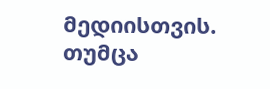მედიისთვის. თუმცა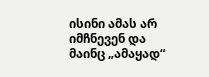ისინი ამას არ იმჩნევენ და მაინც „ამაყად“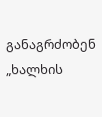განაგრძობენ „ხალხის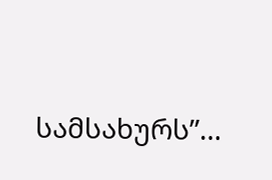სამსახურს”…